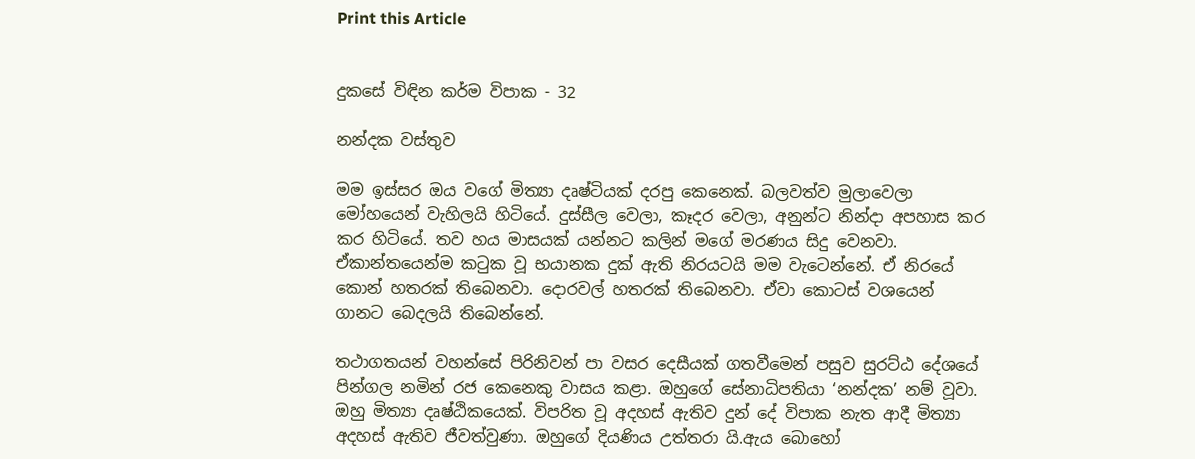Print this Article


දුකසේ විඳින කර්ම විපාක - 32

නන්දක වස්තුව

මම ඉස්සර ඔය වගේ මිත්‍යා දෘෂ්ටියක් දරපු කෙනෙක්. බලවත්ව මුලාවෙලා මෝහයෙන් වැහිලයි හිටියේ. දුස්සීල වෙලා, කෑදර වෙලා, අනුන්ට නින්දා අපහාස කර කර හිටියේ. තව හය මාසයක් යන්නට කලින් මගේ මරණය සිදු වෙනවා. ඒකාන්තයෙන්ම කටුක වූ භයානක දුක් ඇති නිරයටයි මම වැටෙන්නේ. ඒ නිරයේ කොන් හතරක් තිබෙනවා. දොරවල් හතරක් තිබෙනවා. ඒවා කොටස් වශයෙන් ගානට බෙදලයි තිබෙන්නේ.

තථාගතයන් වහන්සේ පිරිනිවන් පා වසර දෙසීයක් ගතවීමෙන් පසුව සුරට්ඨ දේශයේ පින්ගල නමින් රජ කෙනෙකු වාසය කළා. ඔහුගේ සේනාධිපතියා ‘නන්දක’ නම් වූවා. ඔහු මිත්‍යා දෘෂ්ඨිකයෙක්. විපරිත වූ අදහස් ඇතිව දුන් දේ විපාක නැත ආදී මිත්‍යා අදහස් ඇතිව ජීවත්වුණා. ඔහුගේ දියණිය උත්තරා යි.ඇය බොහෝ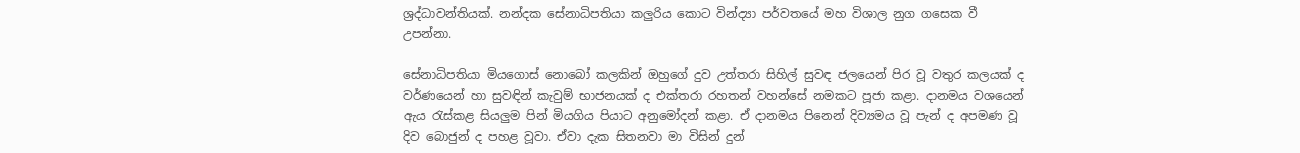ශ්‍රද්ධාවන්තියක්. නන්දක සේනාධිපතියා කලුරිය කොට වින්ද්‍යා පර්වතයේ මහ විශාල නුග ගසෙක වී උපන්නා.

සේනාධිපතියා මියගොස් නොබෝ කලකින් ඔහුගේ දුව උත්තරා සිහිල් සුවඳ ජලයෙන් පිර වූ වතුර කලයක් ද වර්ණයෙන් හා සුවඳින් කැවුම් භාජනයක් ද එක්තරා රහතන් වහන්සේ නමකට පූජා කළා. දානමය වශයෙන් ඇය රැස්කළ සියලුම පින් මියගිය පියාට අනුමෝදන් කළා. ඒ දානමය පිනෙන් දිව්‍යමය වූ පැන් ද අපමණ වූ දිව බොජුන් ද පහළ වූවා. ඒවා දැක සිතනවා මා විසින් දුන්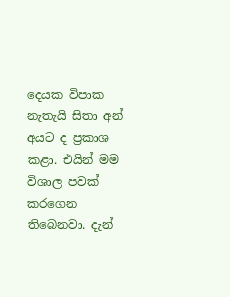දෙයක විපාක නැතැයි සිතා අන් අයට ද ප්‍රකාශ කළා. එයින් මම විශාල පවක් කරගෙන තිබෙනවා. දැන්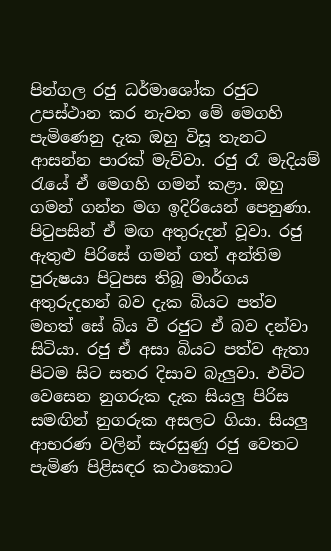පින්ගල රජු ධර්මාශෝක රජුට උපස්ථාන කර නැවත මේ මෙගහි පැමිණෙනු දැක ඔහු විසූ තැනට ආසන්න පාරක් මැව්වා. රජු රෑ මැදියම් රැයේ ඒ මෙගහි ගමන් කළා. ඔහු ගමන් ගන්න මග ඉදිරියෙන් පෙනුණා. පිටුපසින් ඒ මඟ අතුරුදන් වූවා. රජු ඇතුළු පිරිසේ ගමන් ගත් අන්තිම පුරුෂයා පිටුපස තිබූ මාර්ගය අතුරුදහන් බව දැක බියට පත්ව මහත් සේ බිය වී රජුට ඒ බව දන්වා සිටියා. රජු ඒ අසා බියට පත්ව ඇතා පිටම සිට සතර දිසාව බැලුවා. එවිට වෙසෙන නුගරුක දැක සියලු පිරිස සමඟින් නුගරුක අසලට ගියා. සියලු ආභරණ වලින් සැරසුණු රජු වෙතට පැමිණ පිළිසඳර කථාකොට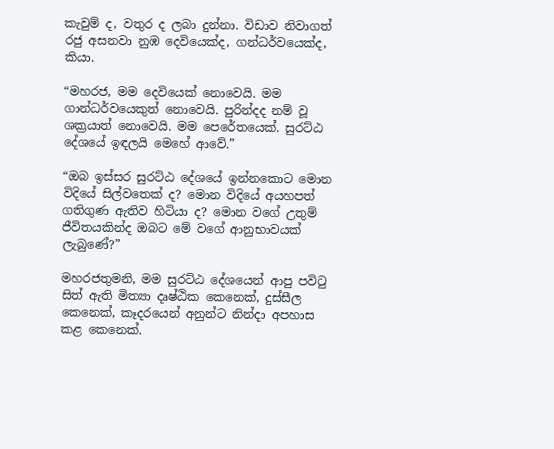කැවුම් ද, වතුර ද ලබා දුන්නා. විඩාව නිවාගත් රජු අසනවා නුඹ දෙවියෙක්ද, ගන්ධර්වයෙක්ද, කියා.

“මහරජ, මම දෙවියෙක් නොවෙයි. මම ගාන්ධර්වයෙකුත් නොවෙයි. පුරින්දද නම් වූ ශක්‍රයාත් නොවෙයි. මම පෙරේතයෙක්. සුරට්ඨ දේශයේ ඉඳලයි මෙහේ ආවේ.”

“ඔබ ඉස්සර සුරට්ඨ දේශයේ ඉන්නකොට මොන විදියේ සිල්වතෙක් ද? මොන විදියේ අයහපත් ගතිගුණ ඇතිව හිටියා ද? මොන වගේ උතුම් ජීවිතයකින්ද ඔබට මේ වගේ ආනුභාවයක් ලැබුණේ?”

මහරජතුමනි, මම සුරට්ඨ දේශයෙන් ආපු පවිටු සිත් ඇති මිත්‍යා දෘෂ්ඨික කෙනෙක්, දුස්සීල කෙනෙක්, කෑදරයෙන් අනුන්ට නින්දා අපහාස කළ කෙනෙක්.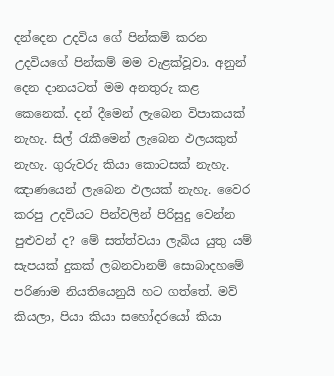දන්දෙන උදවිය ගේ පින්කම් කරන උදවියගේ පින්කම් මම වැළක්වූවා. අනුන් දෙන දානයටත් මම අනතුරු කළ කෙනෙක්. දන් දීමෙන් ලැබෙන විපාකයක් නැහැ. සිල් රැකීමෙන් ලැබෙන ඵලයකුත් නැහැ. ගුරුවරු කියා කොටසක් නැහැ. ඤාණයෙන් ලැබෙන ඵලයක් නැහැ. වෛර කරපු උදවියට පින්වලින් පිරිසුදු වෙන්න පුළුවන් ද? මේ සත්ත්වයා ලැබිය යුතු යම් සැපයක් දුකක් ලබනවානම් සොබාදහමේ පරිණාම නියතියෙනුයි හට ගත්තේ. මව් කියලා, පියා කියා සහෝදරයෝ කියා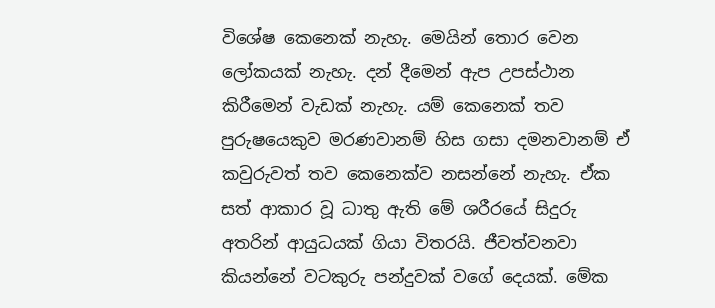විශේෂ කෙනෙක් නැහැ. මෙයින් තොර වෙන ලෝකයක් නැහැ. දන් දීමෙන් ඇප උපස්ථාන කිරීමෙන් වැඩක් නැහැ. යම් කෙනෙක් තව පුරුෂයෙකුව මරණවානම් හිස ගසා දමනවානම් ඒ කවුරුවත් තව කෙනෙක්ව නසන්නේ නැහැ. ඒක සත් ආකාර වූ ධාතු ඇති මේ ශරීරයේ සිදුරු අතරින් ආයුධයක් ගියා විතරයි. ජීවත්වනවා කියන්නේ වටකුරු පන්දුවක් වගේ දෙයක්. මේක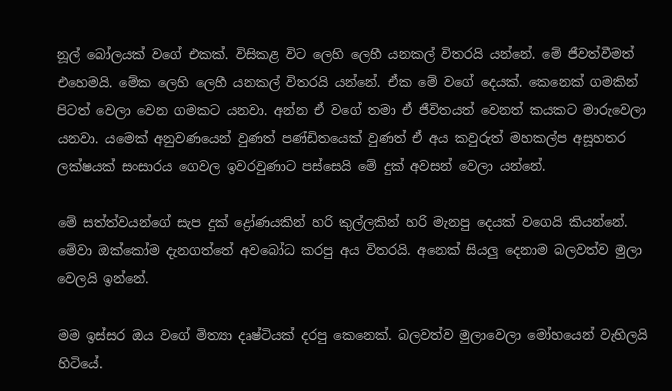නූල් බෝලයක් වගේ එකක්. විසිකළ විට ලෙහි ලෙහී යනකල් විතරයි යන්නේ. මේ ජීවත්වීමත් එහෙමයි. මේක ලෙහි ලෙහී යනකල් විතරයි යන්නේ. ඒක මේ වගේ දෙයක්. කෙනෙක් ගමකින් පිටත් වෙලා වෙන ගමකට යනවා. අන්න ඒ වගේ තමා ඒ ජීවිතයත් වෙනත් කයකට මාරුවෙලා යනවා. යමෙක් අනුවණයෙන් වුණත් පණ්ඩිතයෙක් වුණත් ඒ අය කවුරුත් මහකල්ප අසූහතර ලක්ෂයක් සංසාරය ගෙවල ඉවරවුණාට පස්සෙයි මේ දුක් අවසන් වෙලා යන්නේ.

මේ සත්ත්වයන්ගේ සැප දුක් ද්‍රෝණයකින් හරි කුල්ලකින් හරි මැනපු දෙයක් වගෙයි කියන්නේ. මේවා ඔක්කෝම දැනගත්තේ අවබෝධ කරපු අය විතරයි. අනෙක් සියලු දෙනාම බලවත්ව මුලා වෙලයි ඉන්නේ.

මම ඉස්සර ඔය වගේ මිත්‍යා දෘෂ්ටියක් දරපු කෙනෙක්. බලවත්ව මුලාවෙලා මෝහයෙන් වැහිලයි හිටියේ.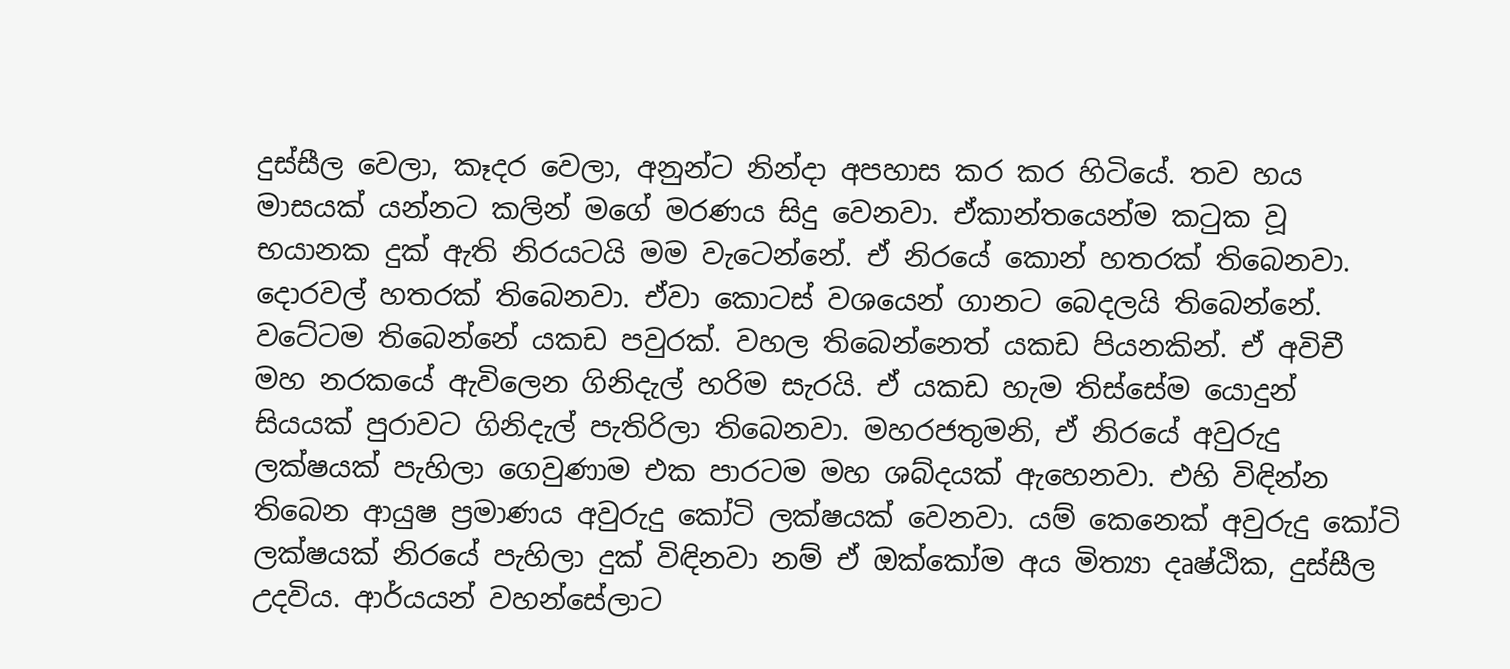දුස්සීල වෙලා, කෑදර වෙලා, අනුන්ට නින්දා අපහාස කර කර හිටියේ. තව හය මාසයක් යන්නට කලින් මගේ මරණය සිදු වෙනවා. ඒකාන්තයෙන්ම කටුක වූ භයානක දුක් ඇති නිරයටයි මම වැටෙන්නේ. ඒ නිරයේ කොන් හතරක් තිබෙනවා. දොරවල් හතරක් තිබෙනවා. ඒවා කොටස් වශයෙන් ගානට බෙදලයි තිබෙන්නේ. වටේටම තිබෙන්නේ යකඩ පවුරක්. වහල තිබෙන්නෙත් යකඩ පියනකින්. ඒ අවිචී මහ නරකයේ ඇවිලෙන ගිනිදැල් හරිම සැරයි. ඒ යකඩ හැම තිස්සේම යොදුන් සියයක් පුරාවට ගිනිදැල් පැතිරිලා තිබෙනවා. මහරජතුමනි, ඒ නිරයේ අවුරුදු ලක්ෂයක් පැහිලා ගෙවුණාම එක පාරටම මහ ශබ්දයක් ඇහෙනවා. එහි විඳින්න තිබෙන ආයුෂ ප්‍රමාණය අවුරුදු කෝටි ලක්ෂයක් වෙනවා. යම් කෙනෙක් අවුරුදු කෝටි ලක්ෂයක් නිරයේ පැහිලා දුක් විඳිනවා නම් ඒ ඔක්කෝම අය මිත්‍යා දෘෂ්ඨික, දුස්සීල උදවිය. ආර්යයන් වහන්සේලාට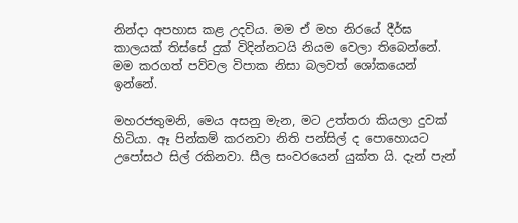නින්දා අපහාස කළ උදවිය. මම ඒ මහ නිරයේ දීර්ඝ කාලයක් තිස්සේ දුක් විදින්නටයි නියම වෙලා තිබෙන්නේ. මම කරගත් පව්වල විපාක නිසා බලවත් ශෝකයෙන් ඉන්නේ.

මහරජතුමනි, මෙය අසනු මැන, මට උත්තරා කියලා දුවක් හිටියා. ඈ පින්කම් කරනවා නිති පන්සිල් ද පොහොයට උපෝසථ සිල් රකිනවා. සීල සංවරයෙන් යුක්ත යි. දැන් පැන්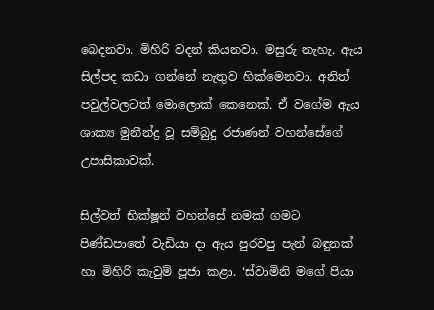බෙදනවා. මිහිරි වදන් කියනවා. මසුරු නැහැ. ඇය සිල්පද කඩා ගන්නේ නැතුව හික්මෙනවා. අනිත් පවුල්වලටත් මොලොක් කෙනෙක්. ඒ වගේම ඇය ශාක්‍ය මුනීන්ද්‍ර වූ සම්බුදු රජාණන් වහන්සේගේ උපාසිකාවක්.

සිල්වත් භික්ෂූන් වහන්සේ නමක් ගමට පිණ්ඩපාතේ වැඩියා දා ඇය පුරවපු පැන් බඳුනක් හා මිහිරි කැවුම් පූජා කළා. ‘ස්වාමිනි මගේ පියා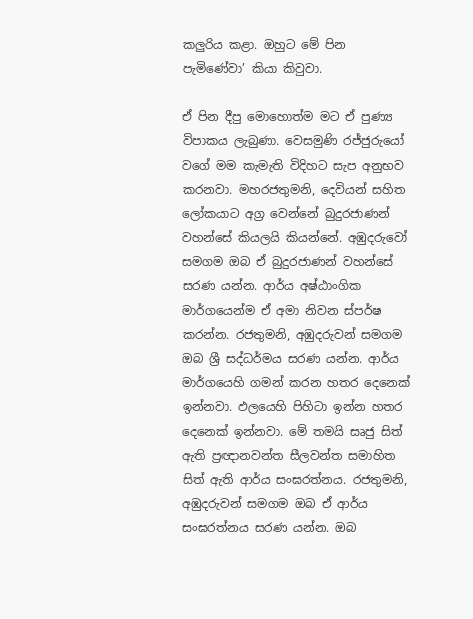කලුරිය කළා. ඔහුට මේ පින පැමිණේවා’ කියා කිවුවා.

ඒ පින දීපු මොහොත්ම මට ඒ පුණ්‍ය විපාකය ලැබුණා. වෙසමුණි රජ්ජුරුයෝ වගේ මම කැමැති විදිහට සැප අනුභව කරනවා. මහරජතුමනි, දෙවියන් සහිත ලෝකයාට අග්‍ර වෙන්නේ බුදුරජාණන් වහන්සේ කියලයි කියන්නේ. අඹුදරුවෝ සමගම ඔබ ඒ බුදුරජාණන් වහන්සේ සරණ යන්න. ආර්ය අෂ්ඨාංගික මාර්ගයෙන්ම ඒ අමා නිවන ස්පර්ෂ කරන්න. රජතුමනි, අඹුදරුවන් සමගම ඔබ ශ්‍රී සද්ධර්මය සරණ යන්න. ආර්ය මාර්ගයෙහි ගමන් කරන හතර දෙනෙක් ඉන්නවා. ඵලයෙහි පිහිටා ඉන්න හතර දෙනෙක් ඉන්නවා. මේ තමයි සෘජු සිත් ඇති ප්‍රඥානවන්ත සීලවන්ත සමාහිත සිත් ඇති ආර්ය සංඝරත්නය. රජතුමනි, අඹුදරුවන් සමගම ඔබ ඒ ආර්ය සංඝරත්නය සරණ යන්න. ඔබ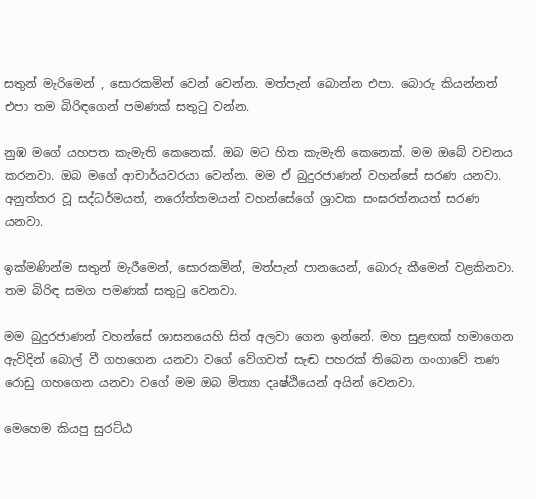සතුන් මැරිමෙන් , සොරකමින් වෙන් වෙන්න. මත්පැන් බොන්න එපා. බොරු කියන්නත් එපා තම බිරිඳගෙන් පමණක් සතුටු වන්න.

නුඹ මගේ යහපත කැමැති කෙනෙක්. ඔබ මට හිත කැමැති කෙනෙක්. මම ඔබේ වචනය කරනවා. ඔබ මගේ ආචාර්යවරයා වෙන්න. මම ඒ බුදුරජාණන් වහන්සේ සරණ යනවා. අනුත්තර වූ සද්ධර්මයත්, නරෝත්තමයන් වහන්සේගේ ශ්‍රාවක සංඝරත්නයත් සරණ යනවා.

ඉක්මණින්ම සතුන් මැරීමෙන්, සොරකමින්, මත්පැන් පානයෙන්, බොරු කීමෙන් වළකිනවා. තම බිරිඳ සමග පමණක් සතුටු වෙනවා.

මම බුදුරජාණන් වහන්සේ ශාසනයෙහි සිත් අලවා ගෙන ඉන්නේ. මහ සුළඟක් හමාගෙන ඇවිදින් බොල් වී ගහගෙන යනවා වගේ වේගවත් සැඬ පහරක් තිබෙන ගංගාවේ තණ රොඩු ගහගෙන යනවා වගේ මම ඔබ මිත්‍යා දෘෂ්ඨියෙන් අයින් වෙනවා.

මෙහෙම කියපු සුරට්ඨ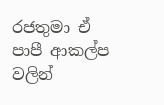රජතුමා ඒ පාපී ආකල්ප වලින්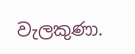වැලකුණා.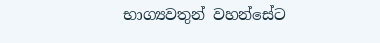භාග්‍යවතුන් වහන්සේට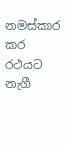නමස්කාර කර රථයට නැගී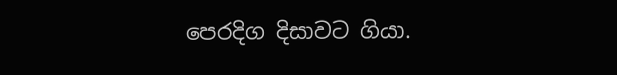පෙරදිග දිසාවට ගියා.